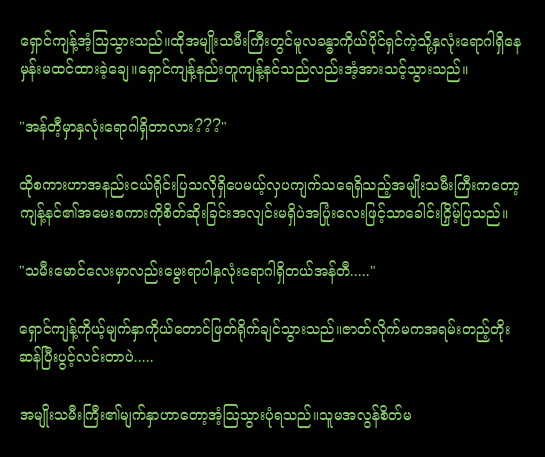ရှောင်ကျန့်အံ့ဩသွားသည်။ထိုအမျိုးသမီးကြီးတွင်မူလခန္ဓာကိုယ်ပိုင်ရှင်ကဲ့သို့နှလုံးရောဂါရှိနေမှန်းမထင်ထားခဲ့ချေ။ရှောင်ကျန့်နည်းတူကျန့်နင်သည်လည်းအံ့အားသင့်သွားသည်။

"အန်တီ့မှာနှလုံးရောဂါရှိတာလား???"

ထိုစကားဟာအနည်းငယ်ရိုင်းပြသလိုရှိပေမယ့်လှပကျက်သရေရှိသည့်အမျိုးသမီးကြီးကတော့ကျန့်နင်၏အမေးစကားကိုစိတ်ဆိုးခြင်းအလျင်းမရှိပဲအပြုံးလေးဖြင့်သာခေါင်းငြှိမ့်ပြသည်။

"သမီးမောင်လေးမှာလည်းမွေးရာပါနှလုံးရောဂါရှိတယ်အန်တီ....."

ရှောင်ကျန့်ကိုယ့်မျက်နှာကိုယ်တောင်ဖြတ်ရိုက်ချင်သွားသည်။ဇာတ်လိုက်မကအရမ်းတည့်တိုးဆန်ပြီးပွင့်လင်းတာပဲ.....

အမျိုးသမီးကြီး၏မျက်နှာဟာတော့အံ့ဩသွားပုံရသည်။သူမအလွန်စိတ်မ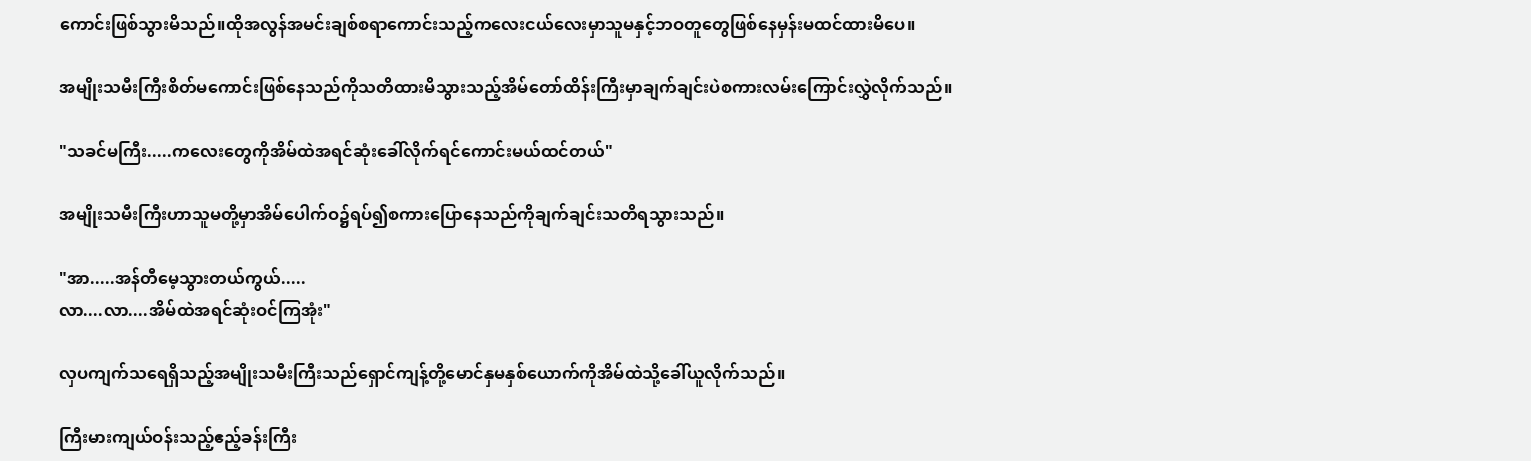ကောင်းဖြစ်သွားမိသည်။ထိုအလွန်အမင်းချစ်စရာကောင်းသည့်ကလေးငယ်လေးမှာသူမနှင့်ဘဝတူတွေဖြစ်နေမှန်းမထင်ထားမိပေ။

အမျိုးသမီးကြီးစိတ်မကောင်းဖြစ်နေသည်ကိုသတိထားမိသွားသည့်အိမ်တော်ထိန်းကြီးမှာချက်ချင်းပဲစကားလမ်းကြောင်းလွှဲလိုက်သည်။

"သခင်မကြီး.....ကလေးတွေကိုအိမ်ထဲအရင်ဆုံးခေါ်လိုက်ရင်ကောင်းမယ်ထင်တယ်"

အမျိုးသမီးကြီးဟာသူမတို့မှာအိမ်ပေါက်ဝ၌ရပ်၍စကားပြောနေသည်ကိုချက်ချင်းသတိရသွားသည်။

"အာ.....အန်တီမေ့သွားတယ်ကွယ်.....
လာ....လာ....အိမ်ထဲအရင်ဆုံးဝင်ကြအုံး"

လှပကျက်သရေရှိသည့်အမျိုးသမီးကြီးသည်ရှောင်ကျန့်တို့မောင်နှမနှစ်ယောက်ကိုအိမ်ထဲသို့ခေါ်ယူလိုက်သည်။

ကြီးမားကျယ်ဝန်းသည့်ဧည့်ခန်းကြီး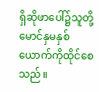ရှိဆိုဖာပေါ်၌သူတို့မောင်နှမနှစ်ယောက်ကိုထိုင်စေသည်။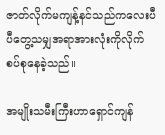ဇာတ်လိုက်မကျန့်နင်သည်ကလေးပီပီတွေ့သမျှအရာအားလုံးကိုလိုက်စပ်စုနေခဲ့သည်။

အမျိုးသမီးကြီးဟာရှောင်ကျန်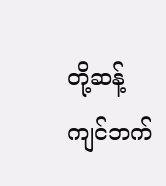တို့ဆန့်ကျင်ဘက်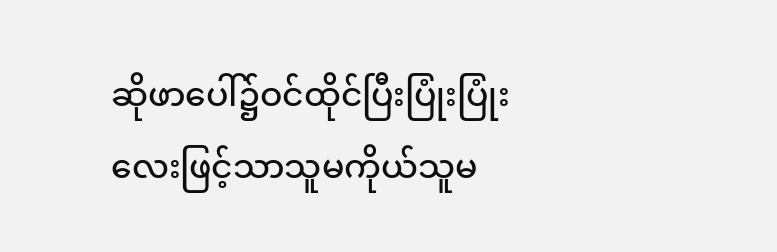ဆိုဖာပေါ်၌ဝင်ထိုင်ပြီးပြုံးပြုံးလေးဖြင့်သာသူမကိုယ်သူမ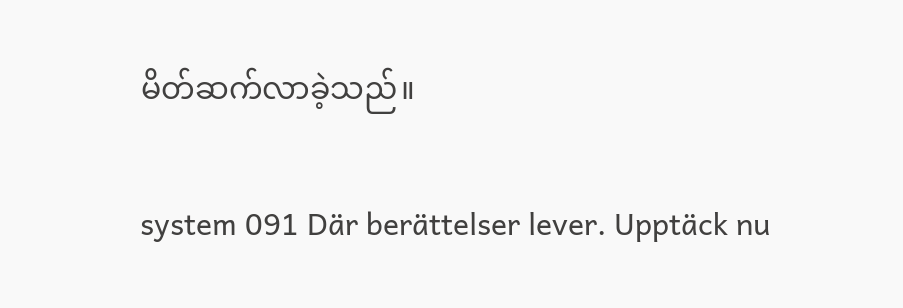မိတ်ဆက်လာခဲ့သည်။

system 091 Där berättelser lever. Upptäck nu